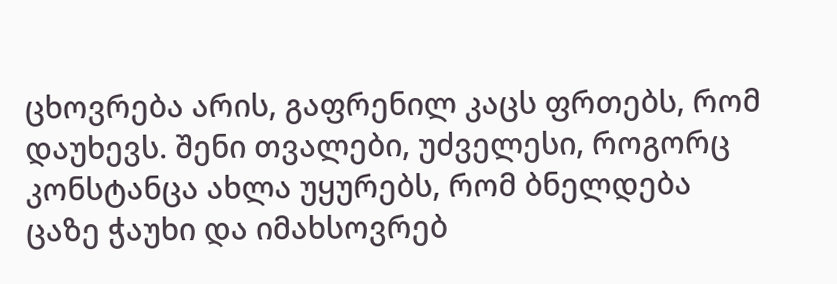ცხოვრება არის, გაფრენილ კაცს ფრთებს, რომ დაუხევს. შენი თვალები, უძველესი, როგორც კონსტანცა ახლა უყურებს, რომ ბნელდება ცაზე ჭაუხი და იმახსოვრებ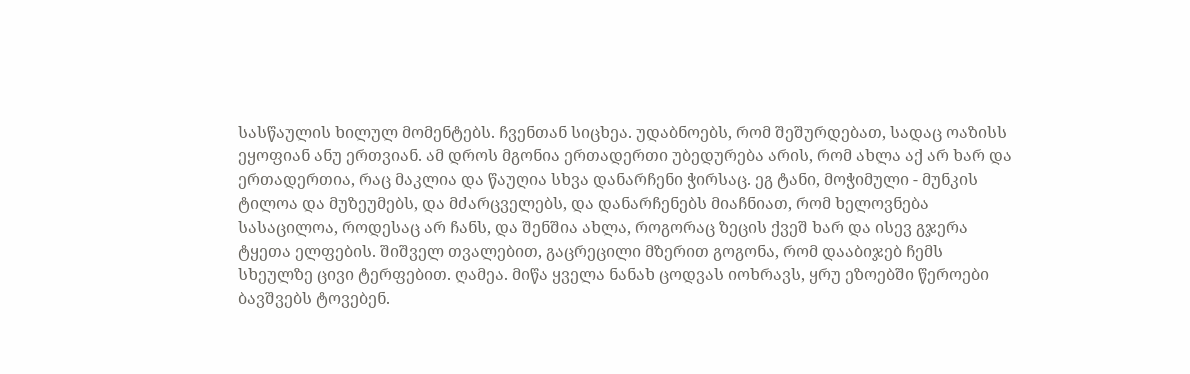სასწაულის ხილულ მომენტებს. ჩვენთან სიცხეა. უდაბნოებს, რომ შეშურდებათ, სადაც ოაზისს ეყოფიან ანუ ერთვიან. ამ დროს მგონია ერთადერთი უბედურება არის, რომ ახლა აქ არ ხარ და ერთადერთია, რაც მაკლია და წაუღია სხვა დანარჩენი ჭირსაც. ეგ ტანი, მოჭიმული - მუნკის ტილოა და მუზეუმებს, და მძარცველებს, და დანარჩენებს მიაჩნიათ, რომ ხელოვნება სასაცილოა, როდესაც არ ჩანს, და შენშია ახლა, როგორაც ზეცის ქვეშ ხარ და ისევ გჯერა ტყეთა ელფების. შიშველ თვალებით, გაცრეცილი მზერით გოგონა, რომ დააბიჯებ ჩემს სხეულზე ცივი ტერფებით. ღამეა. მიწა ყველა ნანახ ცოდვას იოხრავს, ყრუ ეზოებში წეროები ბავშვებს ტოვებენ.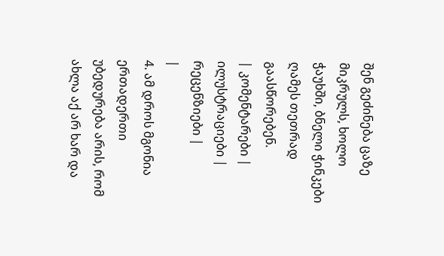შენ გეძინება ცაზე მიკრულს, ხოლო ჭაუხში, ბნელი ჭინკები ღამეს თეთრად გაასწორებენ.
| კომენტარები |
ილუსტრაციები |
რეცენზიები |
|
4. ამ დროს მგონია ერთადერთი უბედურება არის, რომ ახლა აქ არ ხარ და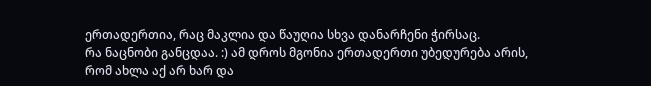ერთადერთია, რაც მაკლია და წაუღია სხვა დანარჩენი ჭირსაც.
რა ნაცნობი განცდაა. :) ამ დროს მგონია ერთადერთი უბედურება არის, რომ ახლა აქ არ ხარ და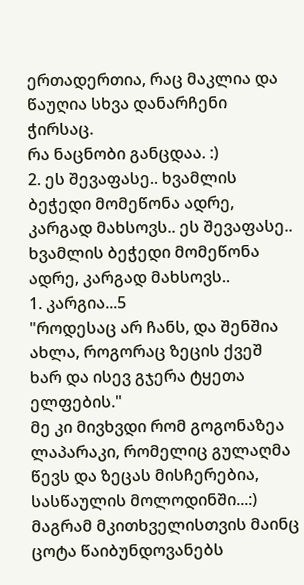ერთადერთია, რაც მაკლია და წაუღია სხვა დანარჩენი ჭირსაც.
რა ნაცნობი განცდაა. :)
2. ეს შევაფასე.. ხვამლის ბეჭედი მომეწონა ადრე, კარგად მახსოვს.. ეს შევაფასე.. ხვამლის ბეჭედი მომეწონა ადრე, კარგად მახსოვს..
1. კარგია...5
"როდესაც არ ჩანს, და შენშია ახლა, როგორაც ზეცის ქვეშ ხარ და ისევ გჯერა ტყეთა ელფების."
მე კი მივხვდი რომ გოგონაზეა ლაპარაკი, რომელიც გულაღმა წევს და ზეცას მისჩერებია, სასწაულის მოლოდინში...:) მაგრამ მკითხველისთვის მაინც ცოტა წაიბუნდოვანებს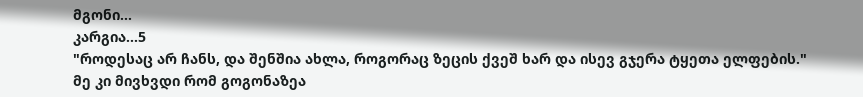მგონი...
კარგია...5
"როდესაც არ ჩანს, და შენშია ახლა, როგორაც ზეცის ქვეშ ხარ და ისევ გჯერა ტყეთა ელფების."
მე კი მივხვდი რომ გოგონაზეა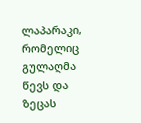ლაპარაკი, რომელიც გულაღმა წევს და ზეცას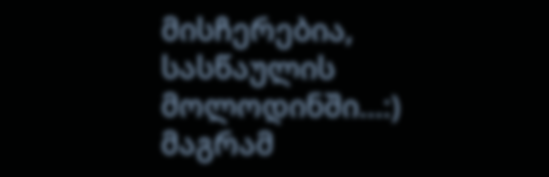მისჩერებია, სასწაულის მოლოდინში...:) მაგრამ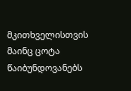მკითხველისთვის მაინც ცოტა წაიბუნდოვანებს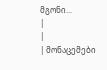მგონი...
|
|
| მონაცემები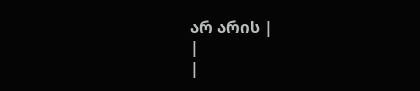არ არის |
|
|